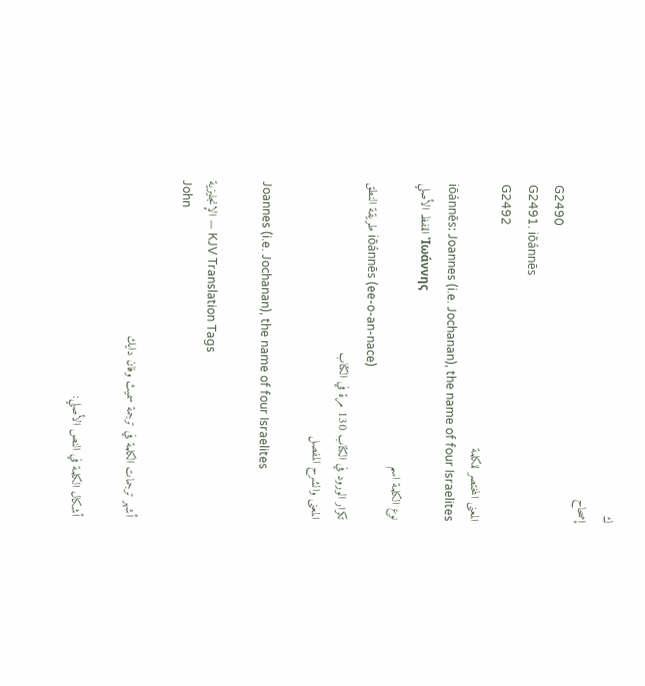ك
إصحاح
G2490
G2491. iōánnēs
G2492
المعنى المختصر للكلمة
iōánnēs: Joannes (i.e. Jochanan), the name of four Israelites
اللفظ الأصلي Ἰωάννης
نوع الكلمة اسم
طريقة النطق iōánnēs (ee-o-an-nace)
تكرار الورود في الكتاب 130 مرة في الكتاب
المعنى والشرح المفصل

Joannes (i.e. Jochanan), the name of four Israelites

الإنجليزية — KJV Translation Tags
John

أشهر ترجمات الكلمة في ترجمة سميث وفان دايك

أشكال الكلمة في النص الأصلي: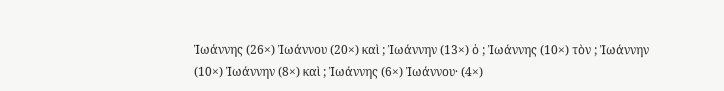Ἰωάννης (26×) Ἰωάννου (20×) καὶ ; Ἰωάννην (13×) ὁ ; Ἰωάννης (10×) τὸν ; Ἰωάννην (10×) Ἰωάννην (8×) καὶ ; Ἰωάννης (6×) Ἰωάννου· (4×)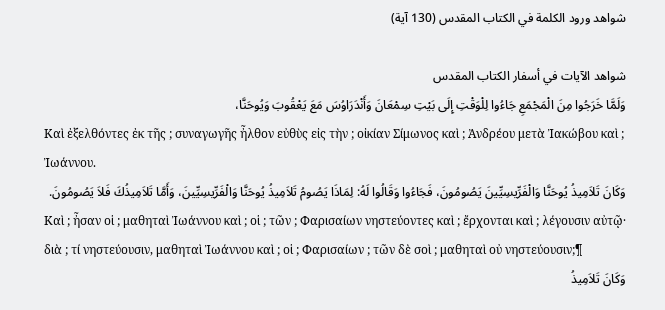شواهد ورود الكلمة في الكتاب المقدس (130 آية)

شواهد الآيات في أسفار الكتاب المقدس
وَلَمَّا خَرَجُوا مِنَ الْمَجْمَعِ جَاءُوا لِلْوَقْتِ إِلَى بَيْتِ سِمْعَانَ وَأَنْدَرَاوُسَ مَعَ يَعْقُوبَ وَيُوحَنَّا،
Καὶ ἐξελθόντες ἐκ τῆς ; συναγωγῆς ἦλθον εὐθὺς εἰς τὴν ; οἰκίαν Σίμωνος καὶ ; Ἀνδρέου μετὰ Ἰακώβου καὶ ; Ἰωάννου.
وَكَانَ تَلاَمِيذُ يُوحَنَّا وَالْفَرِّيسِيِّينَ يَصُومُونَ، فَجَاءُوا وَقَالُوا لَهُ: لِمَاذَا يَصُومُ تَلاَمِيذُ يُوحَنَّا وَالْفَرِّيسِيِّينَ، وَأَمَّا تَلاَمِيذُكَ فَلاَ يَصُومُونَ.
Καὶ ; ἦσαν οἱ ; μαθηταὶ Ἰωάννου καὶ ; οἱ ; τῶν ; Φαρισαίων νηστεύοντες καὶ ; ἔρχονται καὶ ; λέγουσιν αὐτῷ· διὰ ; τί νηστεύουσιν, μαθηταὶ Ἰωάννου καὶ ; οἱ ; Φαρισαίων ; τῶν δὲ σοὶ ; μαθηταὶ οὐ νηστεύουσιν;¶
وَكَانَ تَلاَمِيذُ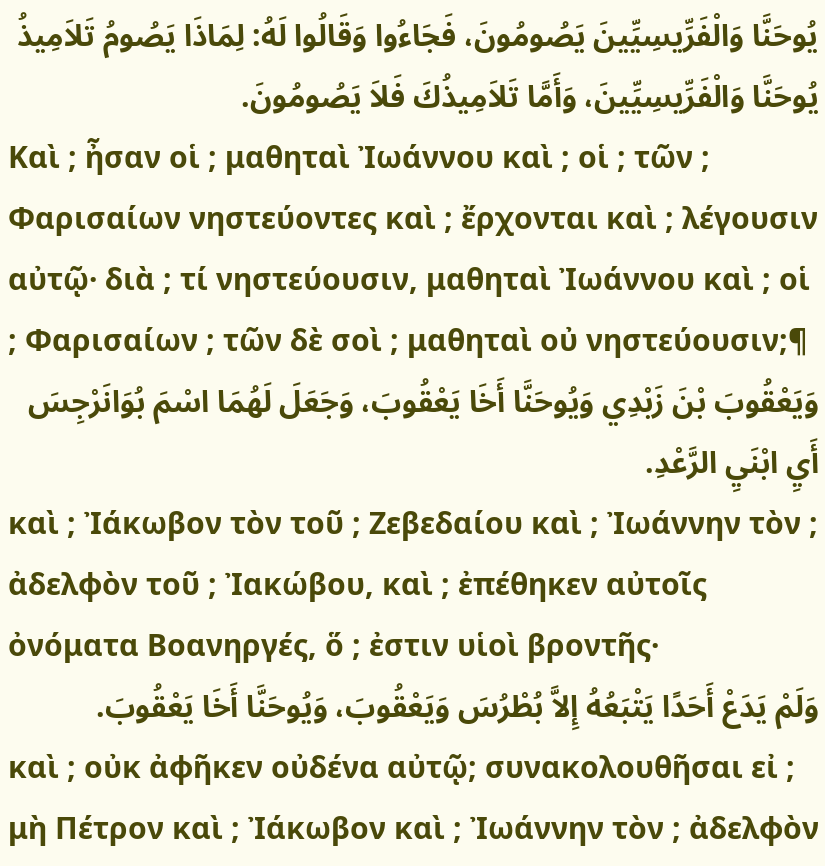يُوحَنَّا وَالْفَرِّيسِيِّينَ يَصُومُونَ، فَجَاءُوا وَقَالُوا لَهُ: لِمَاذَا يَصُومُ تَلاَمِيذُ يُوحَنَّا وَالْفَرِّيسِيِّينَ، وَأَمَّا تَلاَمِيذُكَ فَلاَ يَصُومُونَ.
Καὶ ; ἦσαν οἱ ; μαθηταὶ Ἰωάννου καὶ ; οἱ ; τῶν ; Φαρισαίων νηστεύοντες καὶ ; ἔρχονται καὶ ; λέγουσιν αὐτῷ· διὰ ; τί νηστεύουσιν, μαθηταὶ Ἰωάννου καὶ ; οἱ ; Φαρισαίων ; τῶν δὲ σοὶ ; μαθηταὶ οὐ νηστεύουσιν;¶
وَيَعْقُوبَ بْنَ زَبْدِي وَيُوحَنَّا أَخَا يَعْقُوبَ، وَجَعَلَ لَهُمَا اسْمَ بُوَانَرْجِسَ أَيِ ابْنَيِ الرَّعْدِ.
καὶ ; Ἰάκωβον τὸν τοῦ ; Ζεβεδαίου καὶ ; Ἰωάννην τὸν ; ἀδελφὸν τοῦ ; Ἰακώβου, καὶ ; ἐπέθηκεν αὐτοῖς ὀνόματα Βοανηργές, ὅ ; ἐστιν υἱοὶ βροντῆς·
وَلَمْ يَدَعْ أَحَدًا يَتْبَعُهُ إِلاَّ بُطْرُسَ وَيَعْقُوبَ، وَيُوحَنَّا أَخَا يَعْقُوبَ.
καὶ ; οὐκ ἀφῆκεν οὐδένα αὐτῷ; συνακολουθῆσαι εἰ ; μὴ Πέτρον καὶ ; Ἰάκωβον καὶ ; Ἰωάννην τὸν ; ἀδελφὸν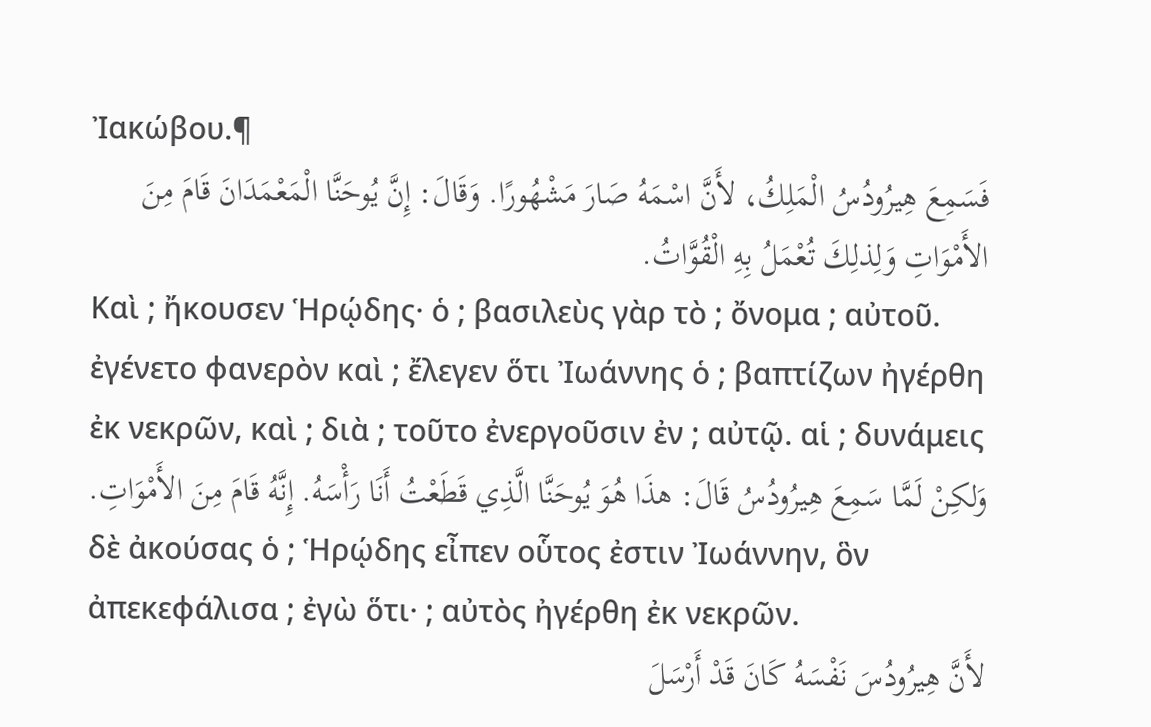Ἰακώβου.¶
فَسَمِعَ هِيرُودُسُ الْمَلِكُ، لأَنَّ اسْمَهُ صَارَ مَشْهُورًا. وَقَالَ: إِنَّ يُوحَنَّا الْمَعْمَدَانَ قَامَ مِنَ الأَمْوَاتِ وَلِذلِكَ تُعْمَلُ بِهِ الْقُوَّاتُ.
Καὶ ; ἤκουσεν Ἡρῴδης· ὁ ; βασιλεὺς γὰρ τὸ ; ὄνομα ; αὐτοῦ. ἐγένετο φανερὸν καὶ ; ἔλεγεν ὅτι Ἰωάννης ὁ ; βαπτίζων ἠγέρθη ἐκ νεκρῶν, καὶ ; διὰ ; τοῦτο ἐνεργοῦσιν ἐν ; αὐτῷ. αἱ ; δυνάμεις
وَلكِنْ لَمَّا سَمِعَ هِيرُودُسُ قَالَ: هذَا هُوَ يُوحَنَّا الَّذِي قَطَعْتُ أَنَا رَأْسَهُ. إِنَّهُ قَامَ مِنَ الأَمْوَاتِ.
δὲ ἀκούσας ὁ ; Ἡρῴδης εἶπεν οὗτος ἐστιν Ἰωάννην, ὃν ἀπεκεφάλισα ; ἐγὼ ὅτι· ; αὐτὸς ἠγέρθη ἐκ νεκρῶν.
لأَنَّ هِيرُودُسَ نَفْسَهُ كَانَ قَدْ أَرْسَلَ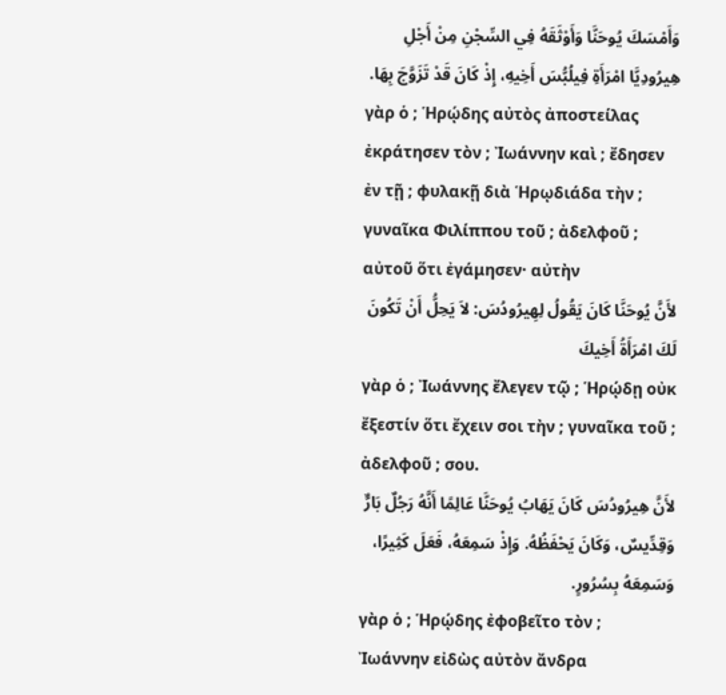وَأَمْسَكَ يُوحَنَّا وَأَوْثَقَهُ فِي السِّجْنِ مِنْ أَجْلِ هِيرُودِيَّا امْرَأَةِ فِيلُبُّسَ أَخِيهِ، إِذْ كَانَ قَدْ تَزَوَّجَ بِهَا.
γὰρ ὁ ; Ἡρῴδης αὐτὸς ἀποστείλας ἐκράτησεν τὸν ; Ἰωάννην καὶ ; ἔδησεν ἐν τῇ ; φυλακῇ διὰ Ἡρῳδιάδα τὴν ; γυναῖκα Φιλίππου τοῦ ; ἀδελφοῦ ; αὐτοῦ ὅτι ἐγάμησεν· αὐτὴν
لأَنَّ يُوحَنَّا كَانَ يَقُولُ لِهِيرُودُسَ: لاَ يَحِلُّ أَنْ تَكُونَ لَكَ امْرَأَةُ أَخِيكَ
γὰρ ὁ ; Ἰωάννης ἔλεγεν τῷ ; Ἡρῴδῃ οὐκ ἔξεστίν ὅτι ἔχειν σοι τὴν ; γυναῖκα τοῦ ; ἀδελφοῦ ; σου.
لأَنَّ هِيرُودُسَ كَانَ يَهَابُ يُوحَنَّا عَالِمًا أَنَّهُ رَجُلٌ بَارٌّ وَقِدِّيسٌ، وَكَانَ يَحْفَظُهُ. وَإِذْ سَمِعَهُ، فَعَلَ كَثِيرًا، وَسَمِعَهُ بِسُرُورٍ.
γὰρ ὁ ; Ἡρῴδης ἐφοβεῖτο τὸν ; Ἰωάννην εἰδὼς αὐτὸν ἄνδρα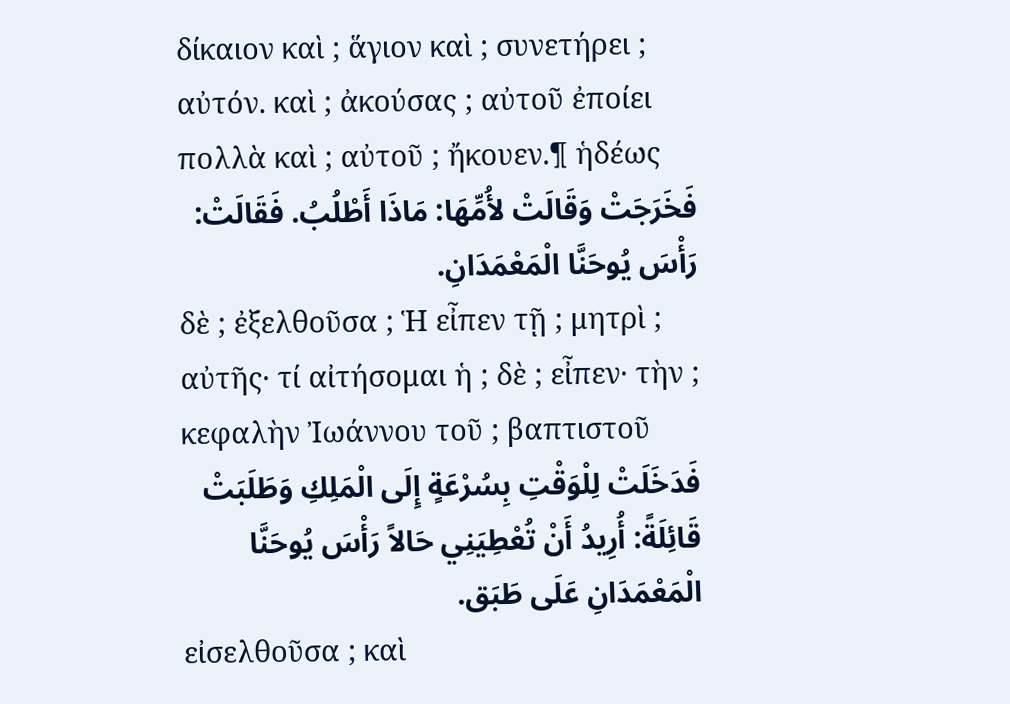δίκαιον καὶ ; ἅγιον καὶ ; συνετήρει ; αὐτόν. καὶ ; ἀκούσας ; αὐτοῦ ἐποίει πολλὰ καὶ ; αὐτοῦ ; ἤκουεν.¶ ἡδέως
فَخَرَجَتْ وَقَالَتْ لأُمِّهَا: مَاذَا أَطْلُبُ. فَقَالَتْ: رَأْسَ يُوحَنَّا الْمَعْمَدَانِ.
δὲ ; ἐξελθοῦσα ; Ἡ εἶπεν τῇ ; μητρὶ ; αὐτῆς· τί αἰτήσομαι ἡ ; δὲ ; εἶπεν· τὴν ; κεφαλὴν Ἰωάννου τοῦ ; βαπτιστοῦ
فَدَخَلَتْ لِلْوَقْتِ بِسُرْعَةٍ إِلَى الْمَلِكِ وَطَلَبَتْ قَائِلَةً: أُرِيدُ أَنْ تُعْطِيَنِي حَالاً رَأْسَ يُوحَنَّا الْمَعْمَدَانِ عَلَى طَبَق.
εἰσελθοῦσα ; καὶ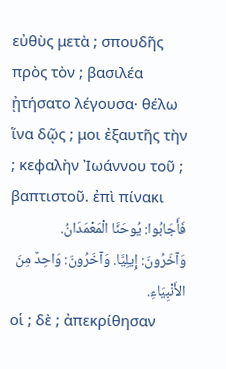εὐθὺς μετὰ ; σπουδῆς πρὸς τὸν ; βασιλέα ᾐτήσατο λέγουσα· θέλω ἵνα δῷς ; μοι ἐξαυτῆς τὴν ; κεφαλὴν Ἰωάννου τοῦ ; βαπτιστοῦ. ἐπὶ πίνακι
فَأَجَابُوا: يُوحَنَّا الْمَعْمَدَانُ. وَآخَرُونَ: إِيلِيَّا. وَآخَرُونَ: وَاحِدٌ مِنَ الأَنْبِيَاءِ.
οἱ ; δὲ ; ἀπεκρίθησαν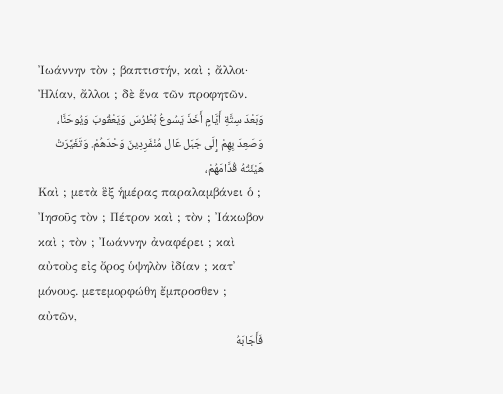Ἰωάννην τὸν ; βαπτιστήν, καὶ ; ἄλλοι· Ἠλίαν, ἄλλοι ; δὲ ἕνα τῶν προφητῶν.
وَبَعْدَ سِتَّةِ أَيَّامٍ أَخَذَ يَسُوعُ بُطْرُسَ وَيَعْقُوبَ وَيُوحَنَّا، وَصَعِدَ بِهِمْ إِلَى جَبَل عَال مُنْفَرِدِينَ وَحْدَهُمْ. وَتَغَيَّرَتْ هَيْئَتُهُ قُدَّامَهُمْ،
Καὶ ; μετὰ ἓξ ἡμέρας παραλαμβάνει ὁ ; Ἰησοῦς τὸν ; Πέτρον καὶ ; τὸν ; Ἰάκωβον καὶ ; τὸν ; Ἰωάννην ἀναφέρει ; καὶ αὐτοὺς εἰς ὄρος ὑψηλὸν ἰδίαν ; κατ᾽ μόνους. μετεμορφώθη ἔμπροσθεν ; αὐτῶν,
فَأَجَابَهُ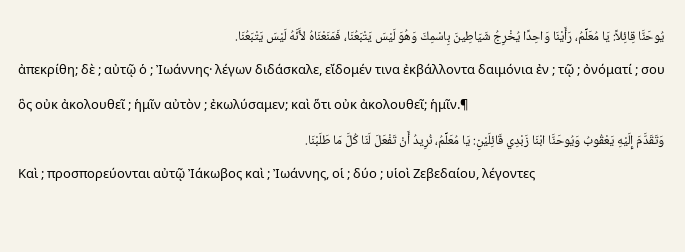يُوحَنَّا قِائِلاً: يَا مُعَلِّمُ، رَأَيْنَا وَاحِدًا يُخْرِجُ شَيَاطِينَ بِاسْمِكَ وَهُوَ لَيْسَ يَتْبَعُنَا، فَمَنَعْنَاهُ لأَنَّهُ لَيْسَ يَتْبَعُنَا.
ἀπεκρίθη; δὲ ; αὐτῷ ὁ ; Ἰωάννης· λέγων διδάσκαλε, εἴδομέν τινα ἐκβάλλοντα δαιμόνια ἐν ; τῷ ; ὀνόματί ; σου ὃς οὐκ ἀκολουθεῖ ; ἡμῖν αὐτὸν ; ἐκωλύσαμεν; καὶ ὅτι οὐκ ἀκολουθεῖ; ἡμῖν.¶
وَتَقَدَّمَ إِلَيْهِ يَعْقُوبُ وَيُوحَنَّا ابْنَا زَبْدِي قَائِلَيْنِ: يَا مُعَلِّمُ، نُرِيدُ أَنْ تَفْعَلَ لَنَا كُلَّ مَا طَلَبْنَا.
Καὶ ; προσπορεύονται αὐτῷ Ἰάκωβος καὶ ; Ἰωάννης, οἱ ; δύο ; υἱοὶ Ζεβεδαίου, λέγοντες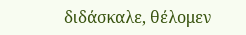διδάσκαλε, θέλομεν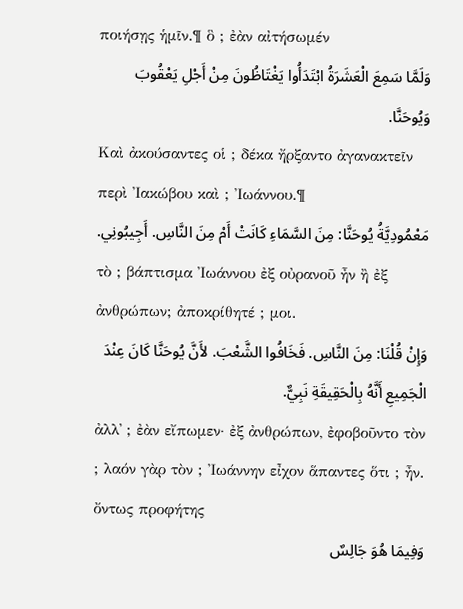ποιήσῃς ἡμῖν.¶ ὃ ; ἐὰν αἰτήσωμέν
وَلَمَّا سَمِعَ الْعَشَرَةُ ابْتَدَأُوا يَغْتَاظُونَ مِنْ أَجْلِ يَعْقُوبَ وَيُوحَنَّا.
Καὶ ἀκούσαντες οἱ ; δέκα ἤρξαντο ἀγανακτεῖν περὶ Ἰακώβου καὶ ; Ἰωάννου.¶
مَعْمُودِيَّةُ يُوحَنَّا: مِنَ السَّمَاءِ كَانَتْ أَمْ مِنَ النَّاسِ. أَجِيبُونِي.
τὸ ; βάπτισμα Ἰωάννου ἐξ οὐρανοῦ ἦν ἢ ἐξ ἀνθρώπων; ἀποκρίθητέ ; μοι.
وَإِنْ قُلْنَا: مِنَ النَّاسِ. فَخَافُوا الشَّعْبَ. لأَنَّ يُوحَنَّا كَانَ عِنْدَ الْجَمِيعِ أَنَّهُ بِالْحَقِيقَةِ نَبِيٌّ.
ἀλλ᾽ ; ἐὰν εἴπωμεν· ἐξ ἀνθρώπων, ἐφοβοῦντο τὸν ; λαόν γὰρ τὸν ; Ἰωάννην εἶχον ἅπαντες ὅτι ; ἦν. ὄντως προφήτης
وَفِيمَا هُوَ جَالِسٌ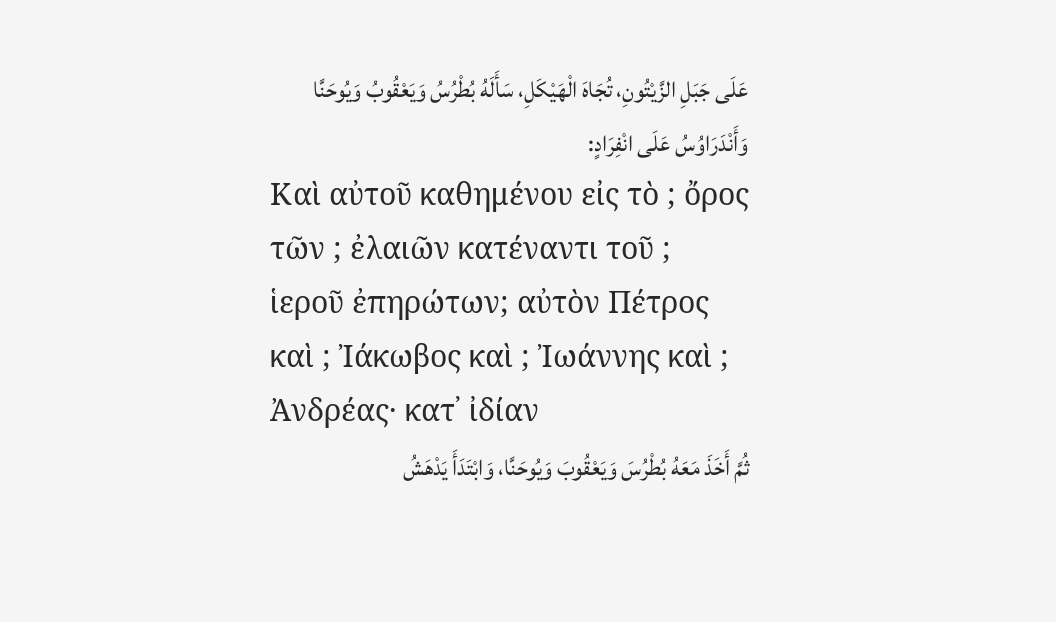عَلَى جَبَلِ الزَّيْتُونِ، تُجَاهَ الْهَيْكَلِ، سَأَلَهُ بُطْرُسُ وَيَعْقُوبُ وَيُوحَنَّا وَأَنْدَرَاوُسُ عَلَى انْفِرَادٍ:
Καὶ αὐτοῦ καθημένου εἰς τὸ ; ὄρος τῶν ; ἐλαιῶν κατέναντι τοῦ ; ἱεροῦ ἐπηρώτων; αὐτὸν Πέτρος καὶ ; Ἰάκωβος καὶ ; Ἰωάννης καὶ ; Ἀνδρέας· κατ᾽ ἰδίαν
ثُمَّ أَخَذَ مَعَهُ بُطْرُسَ وَيَعْقُوبَ وَيُوحَنَّا، وَابْتَدَأَ يَدْهَشُ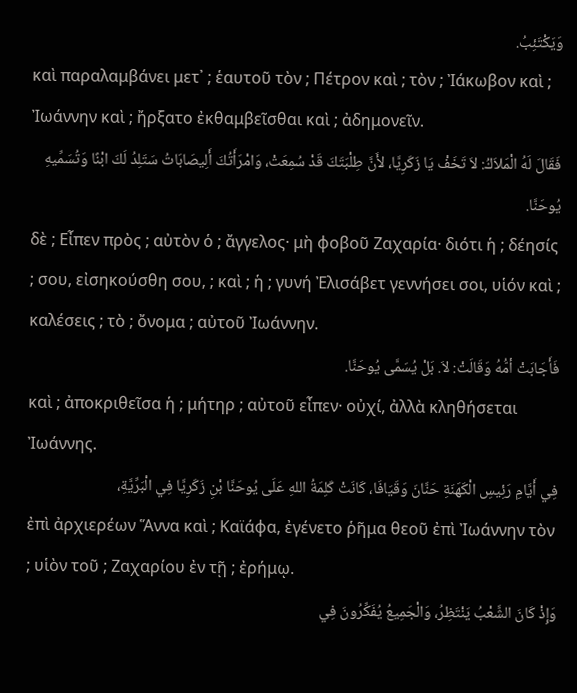وَيَكْتَئِبُ.
καὶ παραλαμβάνει μετ᾽ ; ἑαυτοῦ τὸν ; Πέτρον καὶ ; τὸν ; Ἰάκωβον καὶ ; Ἰωάννην καὶ ; ἤρξατο ἐκθαμβεῖσθαι καὶ ; ἀδημονεῖν.
فَقَالَ لَهُ الْمَلاَكُ: لاَ تَخَفْ يَا زَكَرِيَّا، لأَنَّ طِلْبَتَكَ قَدْ سُمِعَتْ، وَامْرَأَتُكَ أَلِيصَابَاتُ سَتَلِدُ لَكَ ابْنًا وَتُسَمِّيهِ يُوحَنَّا.
δὲ ; Εἶπεν πρὸς ; αὐτὸν ὁ ; ἄγγελος· μὴ φοβοῦ Ζαχαρία· διότι ἡ ; δέησίς ; σου, εἰσηκούσθη σου, ; καὶ ; ἡ ; γυνή Ἐλισάβετ γεννήσει σοι, υἱόν καὶ ; καλέσεις ; τὸ ; ὄνομα ; αὐτοῦ Ἰωάννην.
فَأَجَابَتْ أمُّهُ وَقَالَتْ: لاَ. بَلْ يُسَمَّى يُوحَنَّا.
καὶ ; ἀποκριθεῖσα ἡ ; μήτηρ ; αὐτοῦ εἶπεν· οὐχί, ἀλλὰ κληθήσεται Ἰωάννης.
فِي أَيَّامِ رَئِيسِ الْكَهَنَةِ حَنَّانَ وَقَيَافَا، كَانَتْ كَلِمَةُ اللهِ عَلَى يُوحَنَّا بْنِ زَكَرِيَّا فِي الْبَرِّيَّةِ،
ἐπὶ ἀρχιερέων Ἅννα καὶ ; Καϊάφα, ἐγένετο ῥῆμα θεοῦ ἐπὶ Ἰωάννην τὸν ; υἱὸν τοῦ ; Ζαχαρίου ἐν τῇ ; ἐρήμῳ.
وَإِذْ كَانَ الشَّعْبُ يَنْتَظِرُ، وَالْجَمِيعُ يُفَكِّرُونَ فِي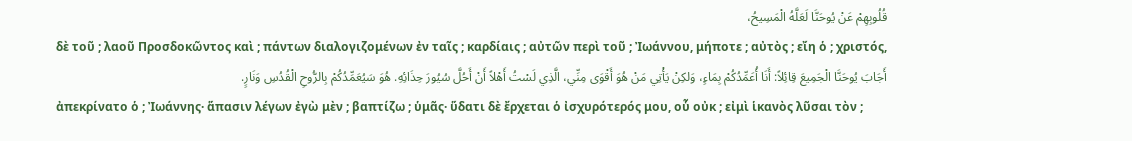قُلُوبِهِمْ عَنْ يُوحَنَّا لَعَلَّهُ الْمَسِيحُ،
δὲ τοῦ ; λαοῦ Προσδοκῶντος καὶ ; πάντων διαλογιζομένων ἐν ταῖς ; καρδίαις ; αὐτῶν περὶ τοῦ ; Ἰωάννου, μήποτε ; αὐτὸς ; εἴη ὁ ; χριστός,
أَجَابَ يُوحَنَّا الْجَمِيعَ قِائِلاً: أَنَا أُعَمِّدُكُمْ بِمَاءٍ، وَلكِنْ يَأْتِي مَنْ هُوَ أَقْوَى مِنِّي، الَّذِي لَسْتُ أَهْلاً أَنْ أَحُلَّ سُيُورَ حِذَائِهِ. هُوَ سَيُعَمِّدُكُمْ بِالرُّوحِ الْقُدُسِ وَنَارٍ.
ἀπεκρίνατο ὁ ; Ἰωάννης· ἅπασιν λέγων ἐγὼ μὲν ; βαπτίζω ; ὑμᾶς· ὕδατι δὲ ἔρχεται ὁ ἰσχυρότερός μου, οὗ οὐκ ; εἰμὶ ἱκανὸς λῦσαι τὸν ;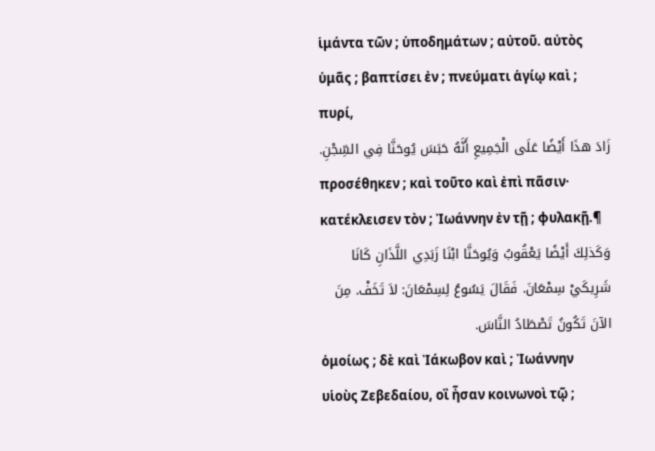ἱμάντα τῶν ; ὑποδημάτων ; αὐτοῦ. αὐτὸς ὑμᾶς ; βαπτίσει ἐν ; πνεύματι ἁγίῳ καὶ ; πυρί,
زَادَ هذَا أَيْضًا عَلَى الْجَمِيعِ أَنَّهُ حَبَسَ يُوحَنَّا فِي السِّجْنِ.
προσέθηκεν ; καὶ τοῦτο καὶ ἐπὶ πᾶσιν· κατέκλεισεν τὸν ; Ἰωάννην ἐν τῇ ; φυλακῇ.¶
وَكَذلِكَ أَيْضًا يَعْقُوبُ وَيُوحَنَّا ابْنَا زَبَدِي اللَّذَانِ كَانَا شَرِيكَيْ سِمْعَانَ. فَقَالَ يَسُوعُ لِسِمْعَانَ: لاَ تَخَفْ. مِنَ الآنَ تَكُونُ تَصْطَادُ النَّاسَ.
ὁμοίως ; δὲ καὶ Ἰάκωβον καὶ ; Ἰωάννην υἱοὺς Ζεβεδαίου, οἳ ἦσαν κοινωνοὶ τῷ ;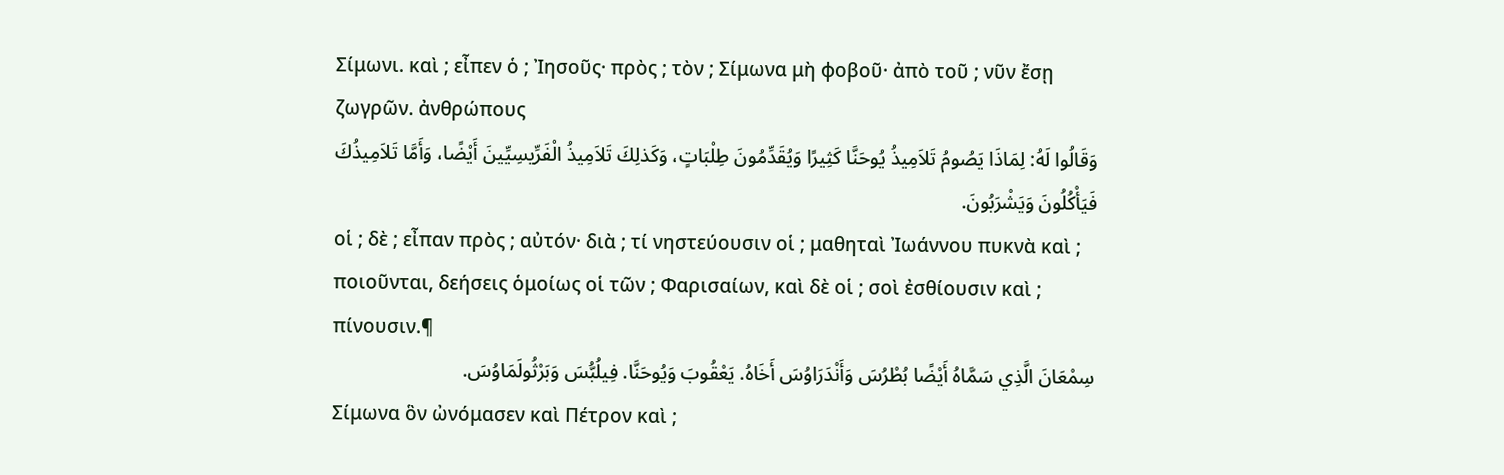Σίμωνι. καὶ ; εἶπεν ὁ ; Ἰησοῦς· πρὸς ; τὸν ; Σίμωνα μὴ φοβοῦ· ἀπὸ τοῦ ; νῦν ἔσῃ ζωγρῶν. ἀνθρώπους
وَقَالُوا لَهُ: لِمَاذَا يَصُومُ تَلاَمِيذُ يُوحَنَّا كَثِيرًا وَيُقَدِّمُونَ طِلْبَاتٍ، وَكَذلِكَ تَلاَمِيذُ الْفَرِّيسِيِّينَ أَيْضًا، وَأَمَّا تَلاَمِيذُكَ فَيَأْكُلُونَ وَيَشْرَبُونَ.
οἱ ; δὲ ; εἶπαν πρὸς ; αὐτόν· διὰ ; τί νηστεύουσιν οἱ ; μαθηταὶ Ἰωάννου πυκνὰ καὶ ; ποιοῦνται, δεήσεις ὁμοίως οἱ τῶν ; Φαρισαίων, καὶ δὲ οἱ ; σοὶ ἐσθίουσιν καὶ ; πίνουσιν.¶
سِمْعَانَ الَّذِي سَمَّاهُ أَيْضًا بُطْرُسَ وَأَنْدَرَاوُسَ أَخَاهُ. يَعْقُوبَ وَيُوحَنَّا. فِيلُبُّسَ وَبَرْثُولَمَاوُسَ.
Σίμωνα ὃν ὠνόμασεν καὶ Πέτρον καὶ ;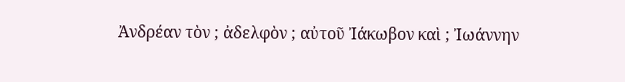Ἀνδρέαν τὸν ; ἀδελφὸν ; αὐτοῦ Ἰάκωβον καὶ ; Ἰωάννην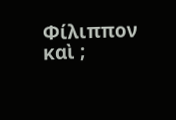Φίλιππον καὶ ;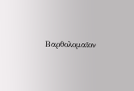Βαρθολομαῖον